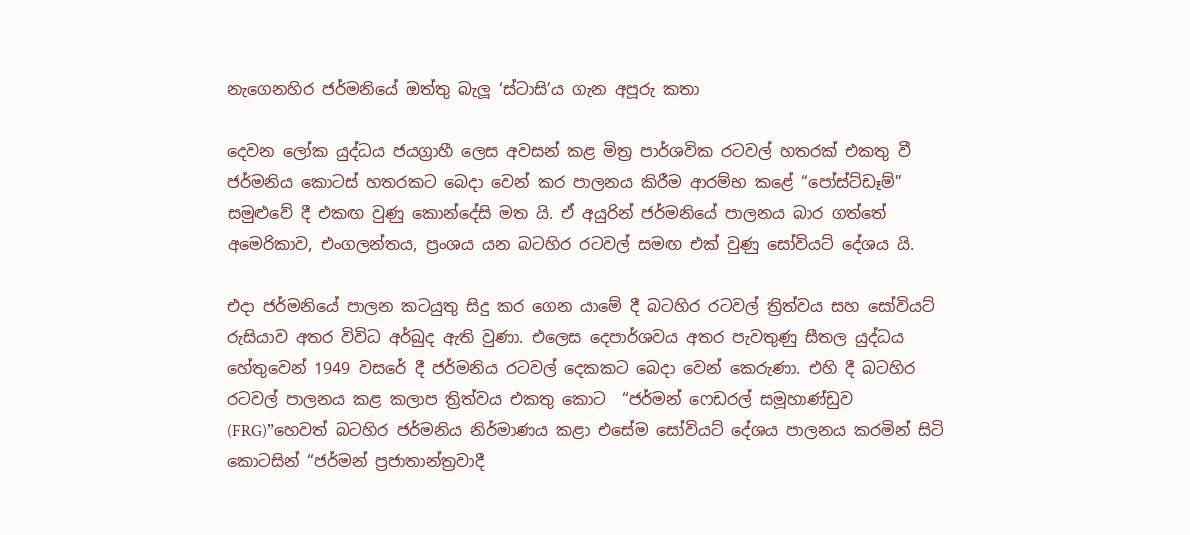නැගෙනහිර ජර්මනියේ ඔත්තු බැලූ ‘ස්ටාසි’ය ගැන අපූරු කතා

දෙවන ලෝක යුද්ධය ජයග්‍රාහී ලෙස අවසන් කළ මිත්‍ර පාර්ශවික රටවල් හතරක් එකතු වී ජර්මනිය කොටස් හතරකට බෙදා වෙන් කර පාලනය කිරීම ආරම්භ කළේ “පෝස්‌ට්‌ඩෑම්” සමුළුවේ දී එකඟ වුණු කොන්දේසි මත යි. ඒ අයුරින් ජර්මනියේ පාලනය බාර ගත්තේ අමෙරිකාව, එංගලන්තය, ප්‍රංශය යන බටහිර රටවල් සමඟ එක් වුණු සෝවියට් දේශය යි.

එදා ජර්මනියේ පාලන කටයුතු සිදු කර ගෙන යාමේ දී බටහිර රටවල් ත්‍රිත්වය සහ සෝවියට් රුසියාව අතර විවිධ අර්බුද ඇති වුණා. එලෙස දෙපාර්ශවය අතර පැවතුණු සීතල යුද්ධය හේතුවෙන් 1949 වසරේ දී ජර්මනිය රටවල් දෙකකට බෙදා වෙන් කෙරුණා. එහි දී බටහිර රටවල් පාලනය කළ කලාප ත්‍රිත්වය එකතු කොට  “ජර්මන් ෆෙඩරල් සමූහාණ්ඩුව (FRG)”හෙවත් බටහිර ජර්මනිය නිර්මාණය කළා එසේම සෝවියට් දේශය පාලනය කරමින් සිටි කොටසින් “ජර්මන් ප්‍රජාතාන්ත්‍රවාදී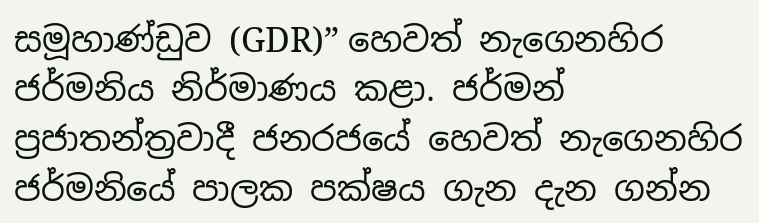සමූහාණ්ඩුව (GDR)” හෙවත් නැගෙනහිර ජර්මනිය නිර්මාණය කළා. ජර්මන් ප්‍රජාතන්ත්‍රවාදී ජනරජයේ හෙවත් නැගෙනහිර ජර්මනියේ පාලක පක්ෂය ගැන දැන ගන්න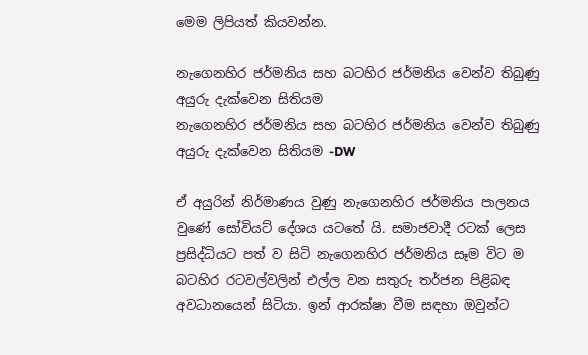මෙම ලිපියත් කියවන්න.

නැගෙනහිර ජර්මනිය සහ බටහිර ජර්මනිය වෙන්ව තිබුණු අයුරු දැක්වෙන සිතියම
නැගෙනහිර ජර්මනිය සහ බටහිර ජර්මනිය වෙන්ව තිබුණු අයුරු දැක්වෙන සිතියම -DW

ඒ අයුරින් නිර්මාණය වුණු නැගෙනහිර ජර්මනිය පාලනය වුණේ සෝවියට් දේශය යටතේ යි. සමාජවාදී රටක් ලෙස ප්‍රසිද්ධියට පත් ව සිටි නැගෙනහිර ජර්මනිය සෑම විට ම බටහිර රටවල්වලින් එල්ල වන සතුරු තර්ජන පිළිබඳ අවධානයෙන් සිටියා. ඉන් ආරක්ෂා වීම සඳහා ඔවුන්ට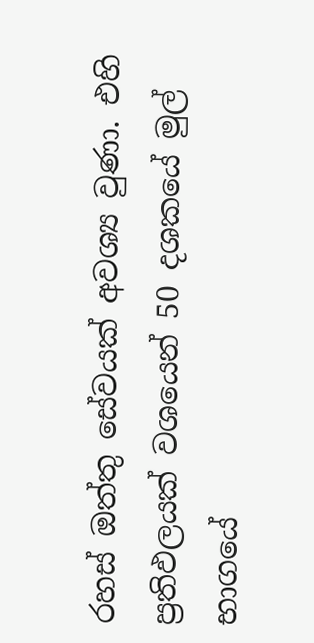රහස් ඔත්තු සේවයක් අවශ්‍ය වුණා. එහි ප්‍රතිඵලයක් වශයෙන් 50 දශකයේ මුල් භාගයේ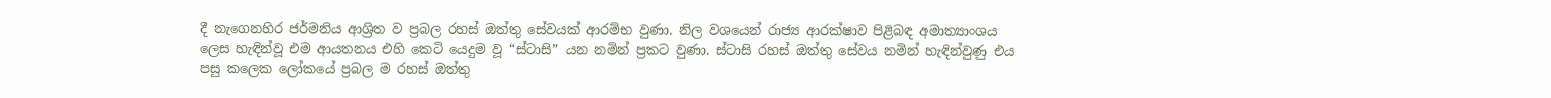දී නැගෙනහිර ජර්මනිය ආශ්‍රිත ව ප්‍රබල රහස් ඔත්තු සේවයක් ආරම්භ වුණා. නිල වශයෙන් රාජ්‍ය ආරක්ෂාව පිළිබඳ අමාත්‍යාංශය ලෙස හැඳින්වූ එම ආයතනය එහි කෙටි යෙදුම වූ “ස්ටාසි” යන නමින් ප්‍රකට වුණා. ස්ටාසි රහස් ඔත්තු සේවය නමින් හැඳින්වුණු එය පසු කලෙක ලෝකයේ ප්‍රබල ම රහස් ඔත්තු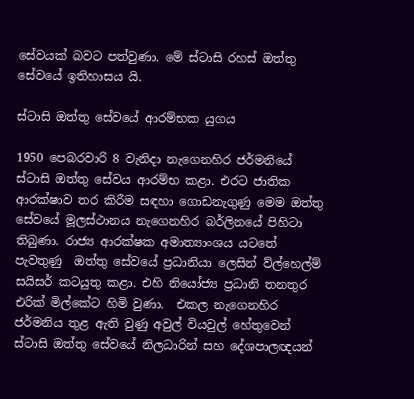සේවයක් බවට පත්වුණා. මේ ස්ටාසි රහස් ඔත්තු සේවයේ ඉතිහාසය යි.

ස්ටාසි ඔත්තු සේවයේ ආරම්භක යුගය

1950 පෙබරවාරි 8 වැනිදා නැගෙනහිර ජර්මනියේ ස්ටාසි ඔත්තු සේවය ආරම්භ කළා. එරට ජාතික ආරක්ෂාව තර කිරීම සඳහා ගොඩනැගුණු මෙම ඔත්තු සේවයේ මූලස්ථානය නැගෙනහිර බර්ලිනයේ පිහිටා තිබුණා. රාජ්‍ය ආරක්ෂක අමාත්‍යාංශය යටතේ පැවතුණු  ඔත්තු සේවයේ ප්‍රධානියා ලෙසින් ව්ල්හෙල්ම් සයිසර් කටයුතු කළා. එහි නියෝජ්‍ය ප්‍රධානි තනතුර එරික් මිල්කේට හිමි වුණා.  එකල නැගෙනහිර ජර්මනිය තුළ ඇති වුණු අවුල් වියවුල් හේතුවෙන් ස්ටාසි ඔත්තු සේවයේ නිලධාරින් සහ දේශපාලඥයන්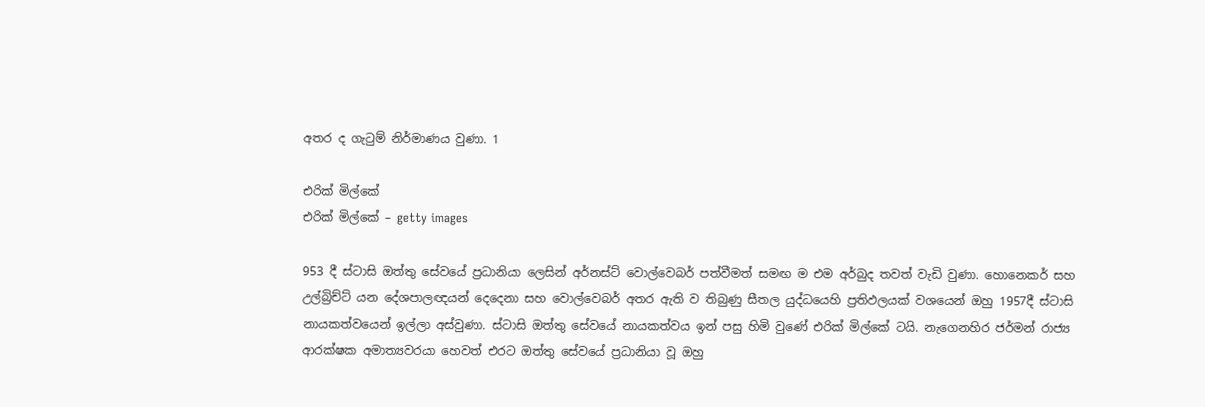අතර ද ගැටුම් නිර්මාණය වුණා. 1

එරික් මිල්කේ
එරික් මිල්කේ – getty images

953 දී ස්ටාසි ඔත්තු සේවයේ ප්‍රධානියා ලෙසින් අර්නස්ට් වොල්වෙබර් පත්වීමත් සමඟ ම එම අර්බුද තවත් වැඩි වුණා. හොනෙකර් සහ උල්බ්‍රිච්ට් යන දේශපාලඥයන් දෙදෙනා සහ වොල්වෙබර් අතර ඇති ව තිබුණු සීතල යුද්ධයෙහි ප්‍රතිඵලයක් වශයෙන් ඔහු 1957දී ස්ටාසි නායකත්වයෙන් ඉල්ලා අස්වුණා. ස්ටාසි ඔත්තු සේවයේ නායකත්වය ඉන් පසු හිමි වුණේ එරික් මිල්කේ ටයි. නැගෙනහිර ජර්මන් රාජ්‍ය ආරක්ෂක අමාත්‍යවරයා හෙවත් එරට ඔත්තු සේවයේ ප්‍රධානියා වූ ඔහු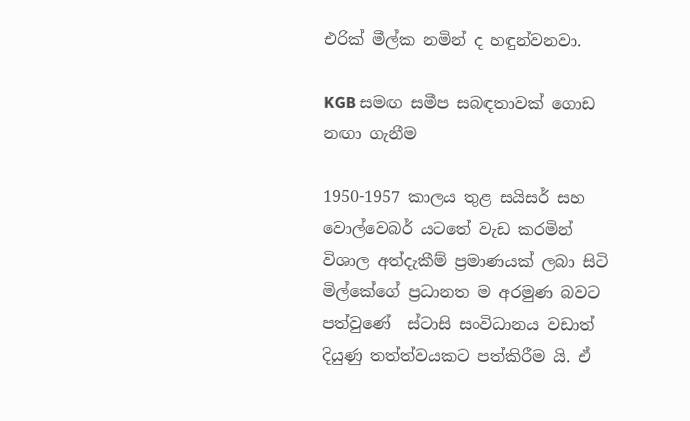එරික් මීල්ක නමින් ද හඳුන්වනවා.

KGB සමඟ සමීප සබඳතාවක් ගොඩ නඟා ගැනීම

1950-1957 කාලය තුළ සයිසර් සහ වොල්වෙබර් යටතේ වැඩ කරමින් විශාල අත්දැකීම් ප්‍රමාණයක් ලබා සිටි මිල්කේගේ ප්‍රධානත ම අරමුණ බවට පත්වුණේ  ස්ටාසි සංවිධානය වඩාත් දියුණු තත්ත්වයකට පත්කිරීම යි. ඒ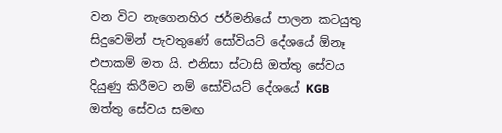වන විට නැගෙනහිර ජර්මනියේ පාලන කටයුතු සිදුවෙමින් පැවතුණේ සෝවියට් දේශයේ ඕනෑ එපාකම් මත යි. එනිසා ස්ටාසි ඔත්තු සේවය දියුණු කිරීමට නම් සෝවියට් දේශයේ KGB ඔත්තු සේවය සමඟ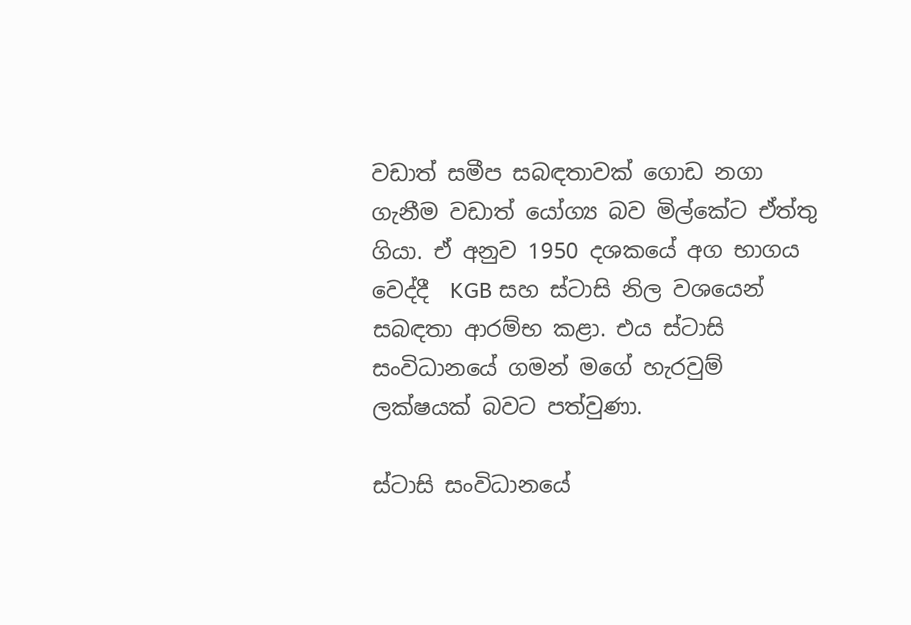වඩාත් සමීප සබඳතාවක් ගොඩ නගා ගැනීම වඩාත් යෝග්‍ය බව මිල්කේට ඒත්තු ගියා. ඒ අනුව 1950 දශකයේ අග භාගය වෙද්දී  KGB සහ ස්ටාසි නිල වශයෙන් සබඳතා ආරම්භ කළා. එය ස්ටාසි සංවිධානයේ ගමන් මගේ හැරවුම් ලක්ෂයක් බවට පත්වුණා.

ස්ටාසි සංවිධානයේ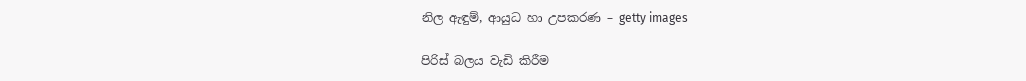නිල ඇඳුම්, ආයුධ හා උපකරණ – getty images

පිරිස් බලය වැඩි කිරීම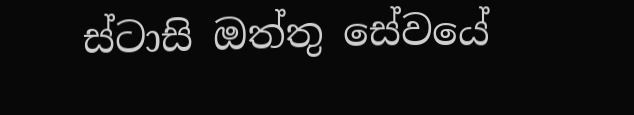ස්ටාසි ඔත්තු සේවයේ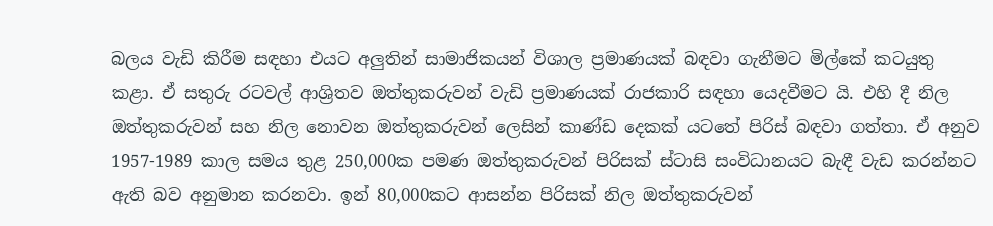බලය වැඩි කිරීම සඳහා එයට අලුතින් සාමාජිකයන් විශාල ප්‍රමාණයක් බඳවා ගැනීමට මිල්කේ කටයුතු කළා. ඒ සතුරු රටවල් ආශ්‍රිතව ඔත්තුකරුවන් වැඩි ප්‍රමාණයක් රාජකාරි සඳහා යෙදවීමට යි. එහි දී නිල ඔත්තුකරුවන් සහ නිල නොවන ඔත්තුකරුවන් ලෙසින් කාණ්ඩ දෙකක් යටතේ පිරිස් බඳවා ගත්තා. ඒ අනුව 1957-1989 කාල සමය තුළ 250,000ක පමණ ඔත්තුකරුවන් පිරිසක් ස්ටාසි සංවිධානයට බැඳී වැඩ කරන්නට ඇති බව අනුමාන කරනවා. ඉන් 80,000කට ආසන්න පිරිසක් නිල ඔත්තුකරුවන්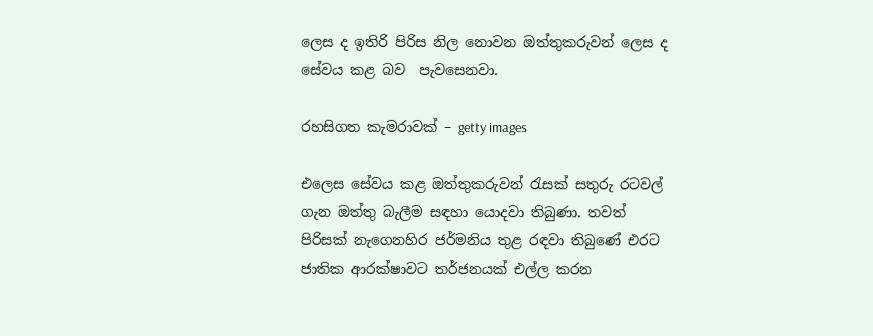ලෙස ද ඉතිරි පිරිස නිල නොවන ඔත්තුකරුවන් ලෙස ද සේවය කළ බව  පැවසෙනවා.

රහසිගත කැමරාවක් – getty images

එලෙස සේවය කළ ඔත්තුකරුවන් රැසක් සතුරු රටවල් ගැන ඔත්තු බැලීම සඳහා යොදවා තිබුණා. තවත් පිරිසක් නැගෙනහිර ජර්මනිය තුළ රඳවා තිබුණේ එරට ජාතික ආරක්ෂාවට තර්ජනයක් එල්ල කරන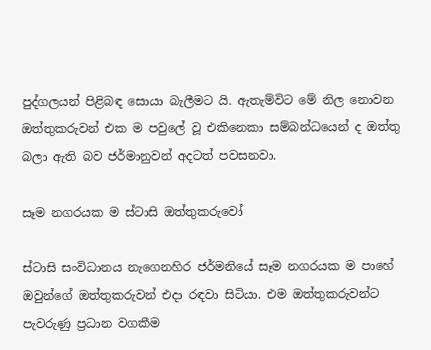පුද්ගලයන් පිළිබඳ සොයා බැලීමට යි. ඇතැම්විට මේ නිල නොවන ඔත්තුකරුවන් එක ම පවුලේ වූ එකිනෙකා සම්බන්ධයෙන් ද ඔත්තු බලා ඇති බව ජර්මානුවන් අදටත් පවසනවා.

සෑම නගරයක ම ස්ටාසි ඔත්තුකරුවෝ

ස්ටාසි සංවිධානය නැගෙනහිර ජර්මනියේ සෑම නගරයක ම පාහේ ඔවුන්ගේ ඔත්තුකරුවන් එදා රඳවා සිටියා. එම ඔත්තුකරුවන්ට පැවරුණු ප්‍රධාන වගකීම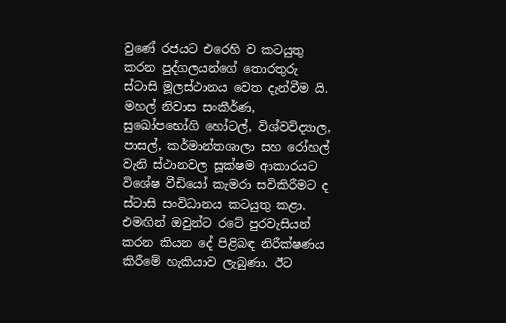වුණේ රජයට එරෙහි ව කටයුතු කරන පුද්ගලයන්ගේ තොරතුරු ස්ටාසි මූලස්ථානය වෙත දැන්වීම යි. මහල් නිවාස සංකීර්ණ, සුඛෝපභෝගි හෝටල්, විශ්වවිද්‍යාල, පාසල්, කර්මාන්තශාලා සහ රෝහල් වැනි ස්ථානවල සූක්ෂම ආකාරයට විශේෂ වීඩියෝ කැමරා සවිකිරීමට ද ස්ටාසි සංවිධානය කටයුතු කළා. එමඟින් ඔවුන්ට රටේ පුරවැසියන් කරන කියන දේ පිළිබඳ නිරීක්ෂණය කිරීමේ හැකියාව ලැබුණා. ඊට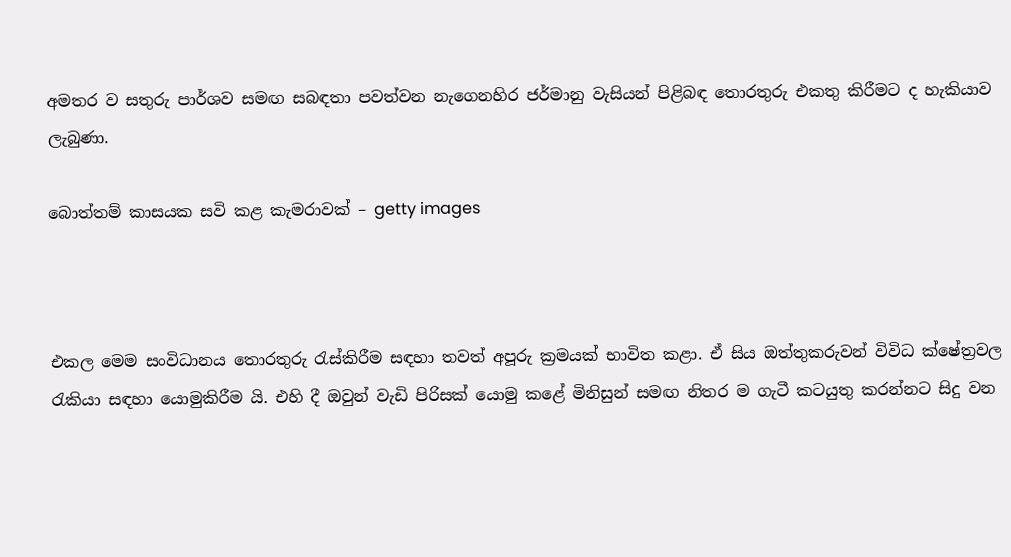අමතර ව සතුරු පාර්ශව සමඟ සබඳතා පවත්වන නැගෙනහිර ජර්මානු වැසියන් පිළිබඳ තොරතුරු එකතු කිරීමට ද හැකියාව ලැබුණා.

බොත්තම් කාසයක සවි කළ කැමරාවක් – getty images



එකල මෙම සංවිධානය තොරතුරු රැස්කිරීම සඳහා තවත් අපූරු ක්‍රමයක් භාවිත කළා. ඒ සිය ඔත්තුකරුවන් විවිධ ක්ෂේත්‍රවල රැකියා සඳහා යොමුකිරීම යි. එහි දී ඔවුන් වැඩි පිරිසක් යොමු කළේ මිනිසුන් සමඟ නිතර ම ගැටී කටයුතු කරන්නට සිදු වන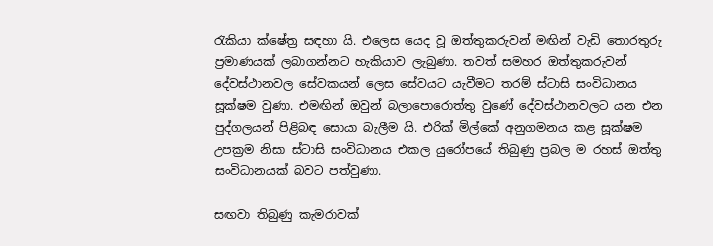රැකියා ක්ෂේත්‍ර සඳහා යි. එලෙස යෙද වූ ඔත්තුකරුවන් මඟින් වැඩි තොරතුරු ප්‍රමාණයක් ලබාගන්නට හැකියාව ලැබුණා. තවත් සමහර ඔත්තුකරුවන් දේවස්ථානවල සේවකයන් ලෙස සේවයට යැවීමට තරම් ස්ටාසි සංවිධානය සූක්ෂම වුණා. එමඟින් ඔවුන් බලාපොරොත්තු වුණේ දේවස්ථානවලට යන එන පුද්ගලයන් පිළිබඳ සොයා බැලීම යි. එරික් මිල්කේ අනුගමනය කළ සූක්ෂම උපක්‍රම නිසා ස්ටාසි සංවිධානය එකල යුරෝපයේ තිබුණු ප්‍රබල ම රහස් ඔත්තු සංවිධානයක් බවට පත්වුණා.

සඟවා තිබුණු කැමරාවක්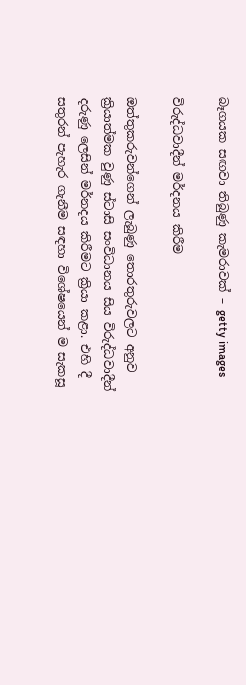බෑගයක සඟවා තිබුණු කැමරාවක් – getty images

විරුද්ධවාදීන් මර්දනය කිරීම

ඔත්තුකරුවන්ගෙන් ලැබුණු තොරතුරුවලට අනුව ක්‍රියාත්මක වුණු ස්ටාසි සංවිධානය සිය විරුද්ධවාදීන් දරුණු ලෙසින් මර්නදය කිරීමට ක්‍රියා කළා. එහි දී සතුරන් පැහැර ගැනීම සඳහා විශේෂයෙන් ම සැකසූ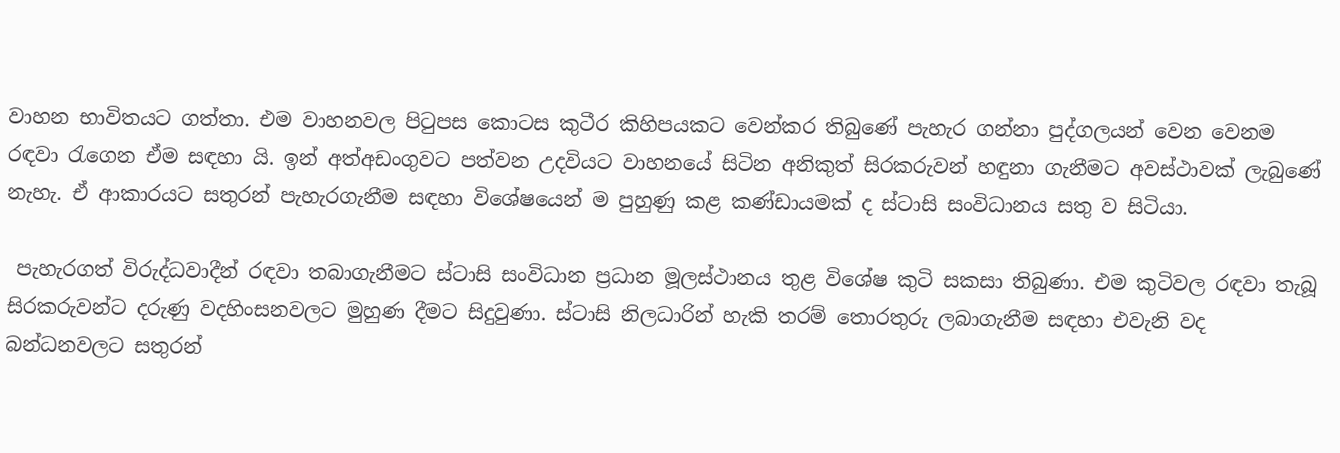වාහන භාවිතයට ගත්තා. එම වාහනවල පිටුපස කොටස කුටීර කිහිපයකට වෙන්කර තිබුණේ පැහැර ගන්නා පුද්ගලයන් වෙන වෙනම රඳවා රැගෙන ඒම සඳහා යි. ඉන් අත්අඩංගුවට පත්වන උදවියට වාහනයේ සිටින අනිකුත් සිරකරුවන් හඳුනා ගැනීමට අවස්ථාවක් ලැබුණේ  නැහැ. ඒ ආකාරයට සතුරන් පැහැරගැනීම සඳහා විශේෂයෙන් ම පුහුණු කළ කණ්ඩායමක් ද ස්ටාසි සංවිධානය සතු ව සිටියා.

 පැහැරගත් විරුද්ධවාදීන් රඳවා තබාගැනීමට ස්ටාසි සංවිධාන ප්‍රධාන මූලස්ථානය තුළ විශේෂ කුටි සකසා තිබුණා. එම කුටිවල රඳවා තැබූ  සිරකරුවන්ට දරුණු වදහිංසනවලට මුහුණ දීමට සිදුවුණා. ස්ටාසි නිලධාරින් හැකි තරම් තොරතුරු ලබාගැනීම සඳහා එවැනි වද බන්ධනවලට සතුරන්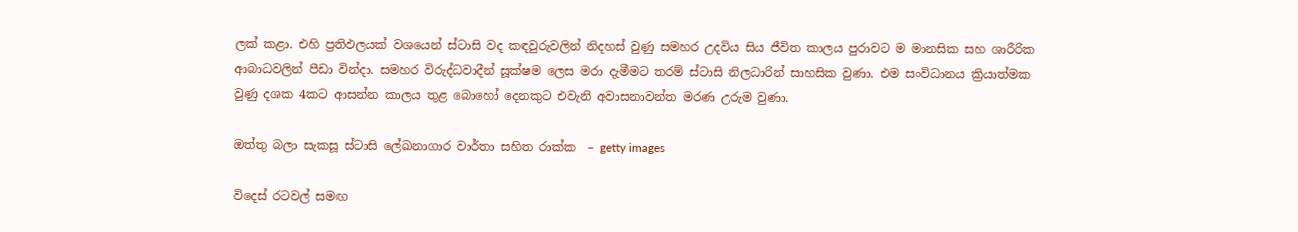ලක් කළා. එහි ප්‍රතිඵලයක් වශයෙන් ස්ටාසි වද කඳවුරුවලින් නිදහස් වුණු සමහර උදවිය සිය ජීවිත කාලය පුරාවට ම මානසික සහ ශාරීරික ආබාධවලින් පීඩා වින්දා. සමහර විරුද්ධවාදීන් සූක්ෂම ලෙස මරා දැමීමට තරම් ස්ටාසි නිලධාරින් සාහසික වුණා. එම සංවිධානය ක්‍රියාත්මක වුණු දශක 4කට ආසන්න කාලය තුළ බොහෝ දෙනකුට එවැනි අවාසනාවන්ත මරණ උරුම වුණා.

ඔත්තු බලා සැකසූ ස්ටාසි ලේඛනාගාර වාර්තා සහිත රාක්ක  – getty images

විදෙස් රටවල් සමඟ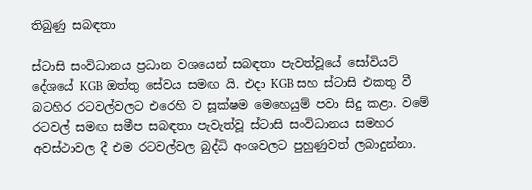තිබුණු සබඳතා

ස්ටාසි සංවිධානය ප්‍රධාන වශයෙන් සබඳතා පැවත්වූයේ සෝවියට් දේශයේ KGB ඔත්තු සේවය සමඟ යි. එදා KGB සහ ස්ටාසි එකතු වී බටහිර රටවල්වලට එරෙහි ව සූක්ෂම මෙහෙයුම් පවා සිදු කළා. වමේ රටවල් සමඟ සමීප සබඳතා පැවැත්වූ ස්ටාසි සංවිධානය සමහර අවස්ථාවල දී එම රටවල්වල බුද්ධි අංශවලට පුහුණුවත් ලබාදුන්නා.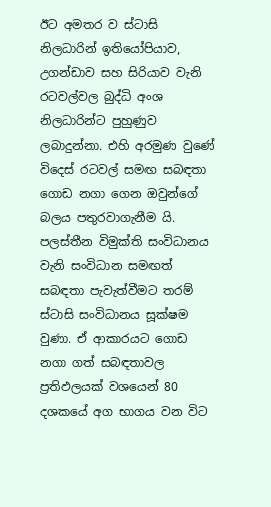ඊට අමතර ව ස්ටාසි නිලධාරින් ඉතියෝපියාව, උගන්ඩාව සහ සිරියාව වැනි රටවල්වල බුද්ධි අංශ නිලධාරින්ට පුහුණුව ලබාදුන්නා. එහි අරමුණ වුණේ විදෙස් රටවල් සමඟ සබඳතා ගොඩ නගා ගෙන ඔවුන්ගේ බලය පතුරවාගැනීම යි. පලස්තීන විමුක්ති සංවිධානය වැනි සංවිධාන සමඟත් සබඳතා පැවැත්වීමට තරම් ස්ටාසි සංවිධානය සූක්ෂම වුණා. ඒ ආකාරයට ගොඩ නගා ගත් සබඳතාවල ප්‍රතිඵලයක් වශයෙන් 80 දශකයේ අග භාගය වන විට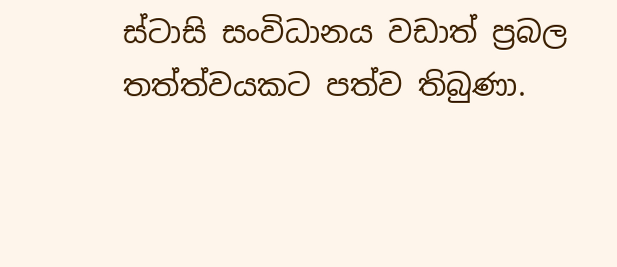ස්ටාසි සංවිධානය වඩාත් ප්‍රබල තත්ත්වයකට පත්ව තිබුණා.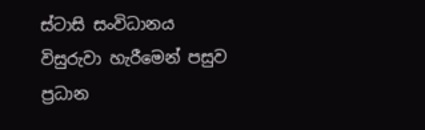ස්ටාසි සංවිධානය විසුරුවා හැරීමෙන් පසුව ප්‍රධාන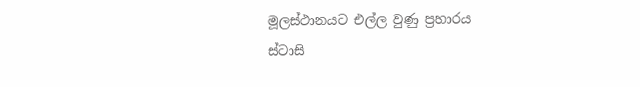මූලස්ථානයට එල්ල වුණු ප්‍රහාරය
ස්ටාසි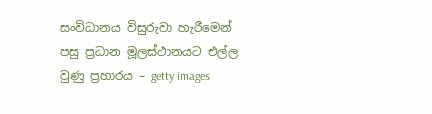සංවිධානය විසුරුවා හැරීමෙන් පසු ප්‍රධාන මූලස්ථානයට එල්ල වුණු ප්‍රහාරය – getty images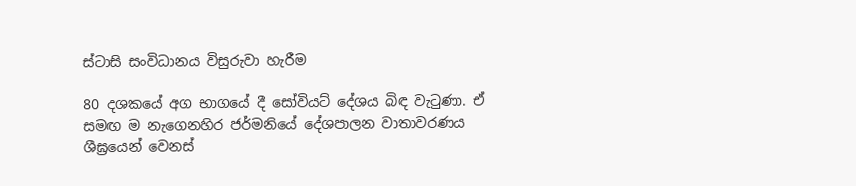ස්ටාසි සංවිධානය විසුරුවා හැරීම

80 දශකයේ අග භාගයේ දී සෝවියට් දේශය බිඳ වැටුණා. ඒ සමඟ ම නැගෙනහිර ජර්මනියේ දේශපාලන වාතාවරණය ශීඝ්‍රයෙන් වෙනස්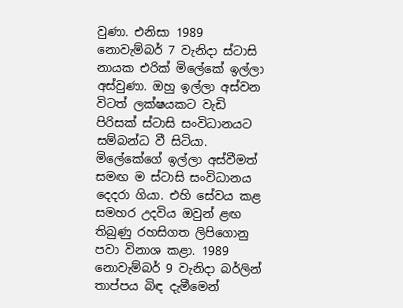වුණා. එනිසා 1989 නොවැම්බර් 7 වැනිදා ස්ටාසි නායක එරික් මිලේකේ ඉල්ලා අස්වුණා. ඔහු ඉල්ලා අස්වන විටත් ලක්ෂයකට වැඩි පිරිසක් ස්ටාසි සංවිධානයට සම්බන්ධ වී සිටියා. මිලේකේගේ ඉල්ලා අස්වීමත් සමඟ ම ස්ටාසි සංවිධානය දෙදරා ගියා. එහි සේවය කළ සමහර උදවිය ඔවුන් ළඟ තිබුණු රහසිගත ලිපිගොනු පවා විනාශ කළා. 1989 නොවැම්බර් 9 වැනිදා බර්ලින් තාප්පය බිඳ දැමීමෙන්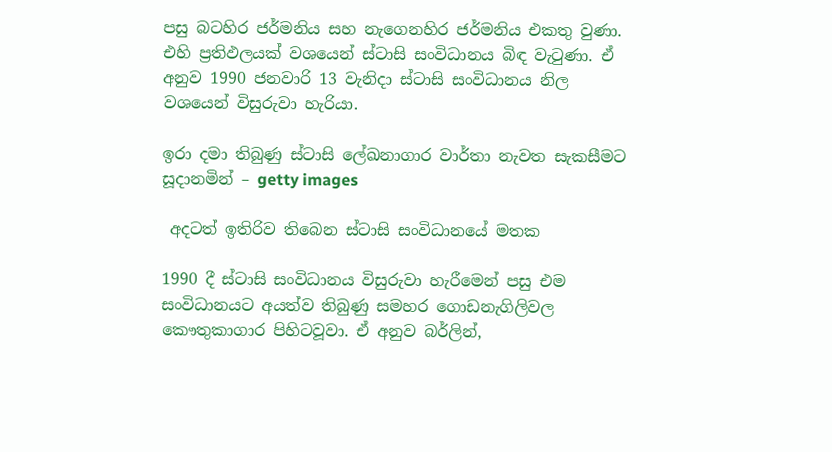පසු බටහිර ජර්මනිය සහ නැගෙනහිර ජර්මනිය එකතු වුණා. එහි ප්‍රතිඵලයක් වශයෙන් ස්ටාසි සංවිධානය බිඳ වැටුණා. ඒ අනුව 1990 ජනවාරි 13 වැනිදා ස්ටාසි සංවිධානය නිල වශයෙන් විසුරුවා හැරියා.

ඉරා දමා තිබුණු ස්ටාසි ලේඛනාගාර වාර්තා නැවත සැකසීමට සූදානමින් – getty images

 අදටත් ඉතිරිව තිබෙන ස්ටාසි සංවිධානයේ මතක

1990 දී ස්ටාසි සංවිධානය විසුරුවා හැරීමෙන් පසු එම සංවිධානයට අයත්ව තිබුණු සමහර ගොඩනැගිලිවල කෞතුකාගාර පිහිටවූවා. ඒ අනුව බර්ලින්,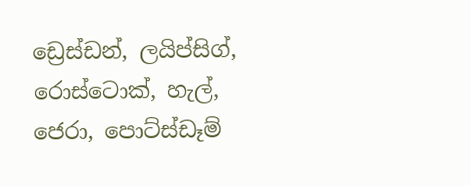ඩ්‍රෙස්ඩන්, ලයිප්සිග්, රොස්ටොක්, හැල්, ජෙරා, පොට්ස්ඩෑම්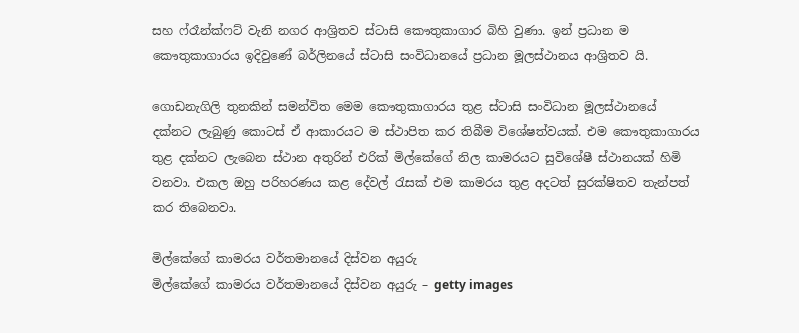සහ ෆ්රෑන්ක්ෆට් වැනි නගර ආශ්‍රිතව ස්ටාසි කෞතුකාගාර බිහි වුණා. ඉන් ප්‍රධාන ම කෞතුකාගාරය ඉදිවුණේ බර්ලිනයේ ස්ටාසි සංවිධානයේ ප්‍රධාන මූලස්ථානය ආශ්‍රිතව යි.

ගොඩනැගිලි තුනකින් සමන්විත මෙම කෞතුකාගාරය තුළ ස්ටාසි සංවිධාන මූලස්ථානයේ දක්නට ලැබුණු කොටස් ඒ ආකාරයට ම ස්ථාපිත කර තිබීම විශේෂත්වයක්. එම කෞතුකාගාරය තුළ දක්නට ලැබෙන ස්ථාන අතුරින් එරික් මිල්කේගේ නිල කාමරයට සුවිශේෂී ස්ථානයක් හිමි වනවා. එකල ඔහු පරිහරණය කළ දේවල් රැසක් එම කාමරය තුළ අදටත් සුරක්ෂිතව තැන්පත් කර තිබෙනවා.

මිල්කේගේ කාමරය වර්තමානයේ දිස්වන අයුරු
මිල්කේගේ කාමරය වර්තමානයේ දිස්වන අයුරු – getty images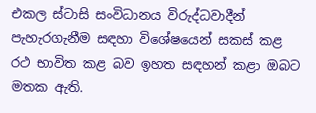එකල ස්ටාසි සංවිධානය විරුද්ධවාදීන් පැහැරගැනීම සඳහා විශේෂයෙන් සකස් කළ රථ භාවිත කළ බව ඉහත සඳහන් කළා ඔබට මතක ඇති.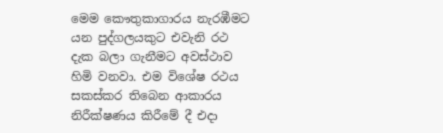මෙම කෞතුකාගාරය නැරඹීමට යන පුද්ගලයකුට එවැනි රථ දැක බලා ගැනීමට අවස්ථාව හිමි වනවා. එම විශේෂ රථය සකස්කර තිබෙන ආකාරය නිරීක්ෂණය කිරීමේ දී එදා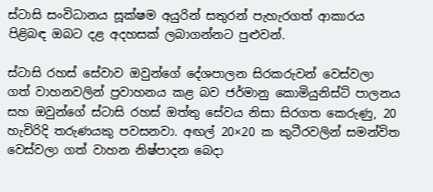ස්ටාසි සංවිධානය සූක්ෂම අයුරින් සතුරන් පැහැරගත් ආකාරය පිළිබඳ ඔබට දළ අදහසක් ලබාගන්නට පුළුවන්.

ස්ටාසි රහස් සේවාව ඔවුන්ගේ දේශපාලන සිරකරුවන් වෙස්වලා ගත් වාහනවලින් ප්‍රවාහනය කළ බව ජර්මානු කොමියුනිස්ට් පාලනය සහ ඔවුන්ගේ ස්ටාසි රහස් ඔත්තු සේවය නිසා සිරගත කෙරුණු, 20 හැවිරිදි තරුණයකු පවසනවා. අඟල් 20×20 ක කුටීරවලින් සමන්විත වෙස්වලා ගත් වාහන නිෂ්පාදන බෙදා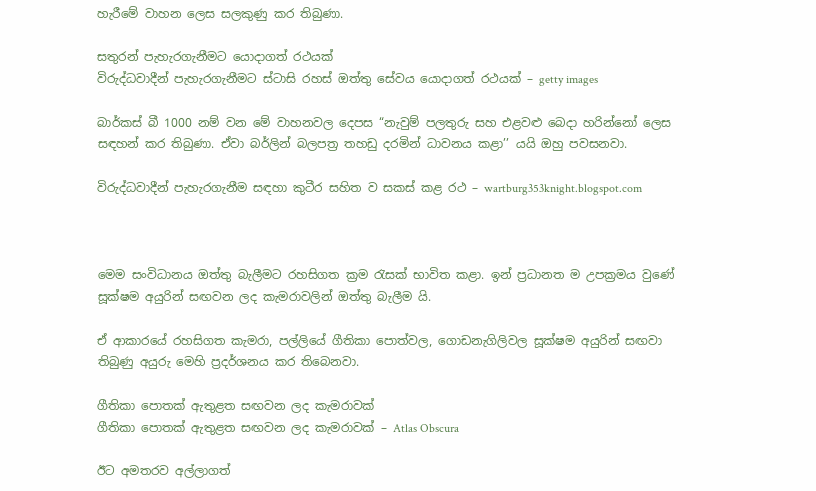හැරීමේ වාහන ලෙස සලකුණු කර තිබුණා.

සතුරන් පැහැරගැනීමට යොදාගත් රථයක්
විරුද්ධවාදීන් පැහැරගැනීමට ස්ටාසි රහස් ඔත්තු සේවය යොදාගත් රථයක් – getty images

බාර්කස් බී 1000 නම් වන මේ වාහනවල දෙපස “නැවුම් පලතුරු සහ එළවළු බෙදා හරින්නෝ ලෙස සඳහන් කර තිබුණා. ඒවා බර්ලින් බලපත්‍ර තහඩු දරමින් ධාවනය කළා’’ යයි ඔහු පවසනවා.

විරුද්ධවාදීන් පැහැරගැනීම සඳහා කුටීර සහිත ව සකස් කළ රථ – wartburg353knight.blogspot.com



මෙම සංවිධානය ඔත්තු බැලීමට රහසිගත ක්‍රම රැසක් භාවිත කළා. ඉන් ප්‍රධානත ම උපක්‍රමය වුණේ සූක්ෂම අයුරින් සඟවන ලද කැමරාවලින් ඔත්තු බැලීම යි.

ඒ ආකාරයේ රහසිගත කැමරා, පල්ලියේ ගීතිකා පොත්වල, ගොඩනැගිලිවල සූක්ෂම අයුරින් සඟවා තිබුණු අයුරු මෙහි ප්‍රදර්ශනය කර තිබෙනවා.

ගීතිකා පොතක් ඇතුළත සඟවන ලද කැමරාවක්
ගීතිකා පොතක් ඇතුළත සඟවන ලද කැමරාවක් – Atlas Obscura

ඊට අමතරව අල්ලාගත්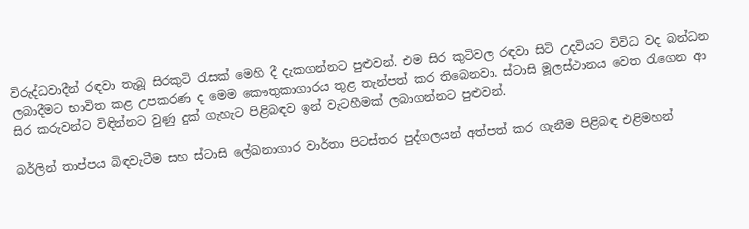විරුද්ධවාදීන් රඳවා තැබූ සිරකුටි රැසක් මෙහි දී දැකගන්නට පුළුවන්. එම සිර කුටිවල රඳවා සිටි උදවියට විවිධ වද බන්ධන ලබාදීමට භාවිත කළ උපකරණ ද මෙම කෞතුකාගාරය තුළ තැන්පත් කර තිබෙනවා. ස්ටාසි මූලස්ථානය වෙත රැගෙන ආ සිර කරුවන්ට විඳින්නට වුණු දුක් ගැහැට පිළිබඳව ඉන් වැටහීමක් ලබාගන්නට පුළුවන්.

බර්ලින් තාප්පය බිඳවැටීම සහ ස්ටාසි ලේඛනාගාර වාර්තා පිටස්තර පුද්ගලයන් අත්පත් කර ගැනීම පිළිබඳ එළිමහන්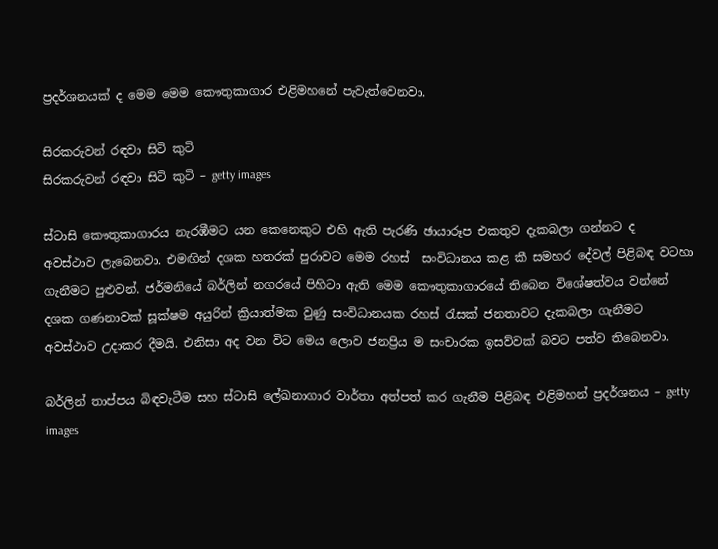ප්‍රදර්ශනයක් ද මෙම මෙම කෞතුකාගාර එළිමහනේ පැවැත්වෙනවා.

සිරකරුවන් රඳවා සිටි කුටි
සිරකරුවන් රඳවා සිටි කුටි – getty images

ස්ටාසි කෞතුකාගාරය නැරඹීමට යන කෙනෙකුට එහි ඇති පැරණි ඡායාරූප එකතුව දැකබලා ගන්නට ද  අවස්ථාව ලැබෙනවා. එමඟින් දශක හතරක් පුරාවට මෙම රහස්  සංවිධානය කළ කී සමහර දේවල් පිළිබඳ වටහා ගැනීමට පුළුවන්. ජර්මනියේ බර්ලින් නගරයේ පිහිටා ඇති මෙම කෞතුකාගාරයේ තිබෙන විශේෂත්වය වන්නේ දශක ගණනාවක් සූක්ෂම අයුරින් ක්‍රියාත්මක වුණු සංවිධානයක රහස් රැසක් ජනතාවට දැකබලා ගැනීමට අවස්ථාව උදාකර දීමයි. එනිසා අද වන විට මෙය ලොව ජනප්‍රිය ම සංචාරක ඉසව්වක් බවට පත්ව තිබෙනවා.

බර්ලින් තාප්පය බිඳවැටීම සහ ස්ටාසි ලේඛනාගාර වාර්තා අත්පත් කර ගැනීම පිළිබඳ එළිමහන් ප්‍රදර්ශනය – getty images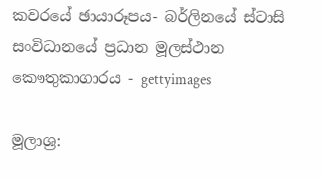කවරයේ ඡායාරූපය- බර්ලිනයේ ස්ටාසි සංවිධානයේ ප්‍රධාන මූලස්ථාන කෞතුකාගාරය - gettyimages

මූලාශ්‍ර: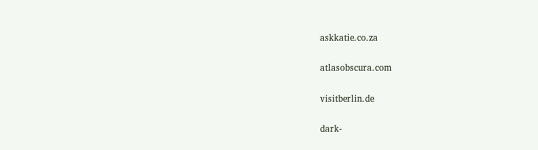askkatie.co.za

atlasobscura.com

visitberlin.de

dark-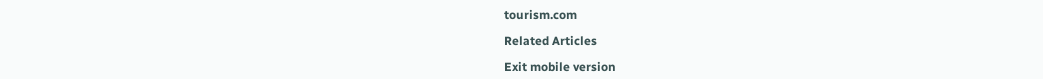tourism.com

Related Articles

Exit mobile version